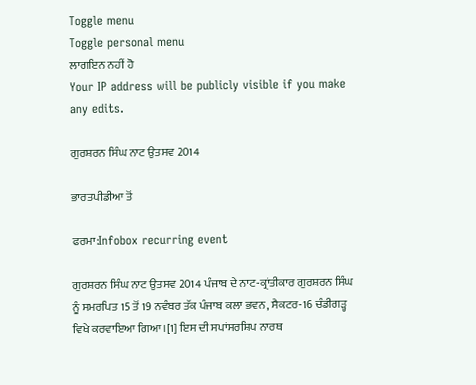Toggle menu
Toggle personal menu
ਲਾਗਇਨ ਨਹੀਂ ਹੋ
Your IP address will be publicly visible if you make any edits.

ਗੁਰਸ਼ਰਨ ਸਿੰਘ ਨਾਟ ਉਤਸਵ 2014

ਭਾਰਤਪੀਡੀਆ ਤੋਂ

ਫਰਮਾ:Infobox recurring event

ਗੁਰਸ਼ਰਨ ਸਿੰਘ ਨਾਟ ਉਤਸਵ 2014 ਪੰਜਾਬ ਦੇ ਨਾਟ-ਕ੍ਰਾਂਤੀਕਾਰ ਗੁਰਸ਼ਰਨ ਸਿੰਘ ਨੂੰ ਸਮਰਪਿਤ 15 ਤੋਂ 19 ਨਵੰਬਰ ਤੱਕ ਪੰਜਾਬ ਕਲਾ ਭਵਨ, ਸੈਕਟਰ-16 ਚੰਡੀਗੜ੍ਹ ਵਿਖੇ ਕਰਵਾਇਆ ਗਿਆ।[1] ਇਸ ਦੀ ਸਪਾਂਸਰਸ਼ਿਪ ਨਾਰਥ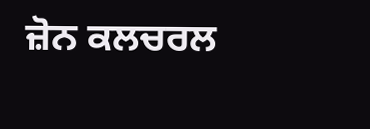ਜ਼ੋਨ ਕਲਚਰਲ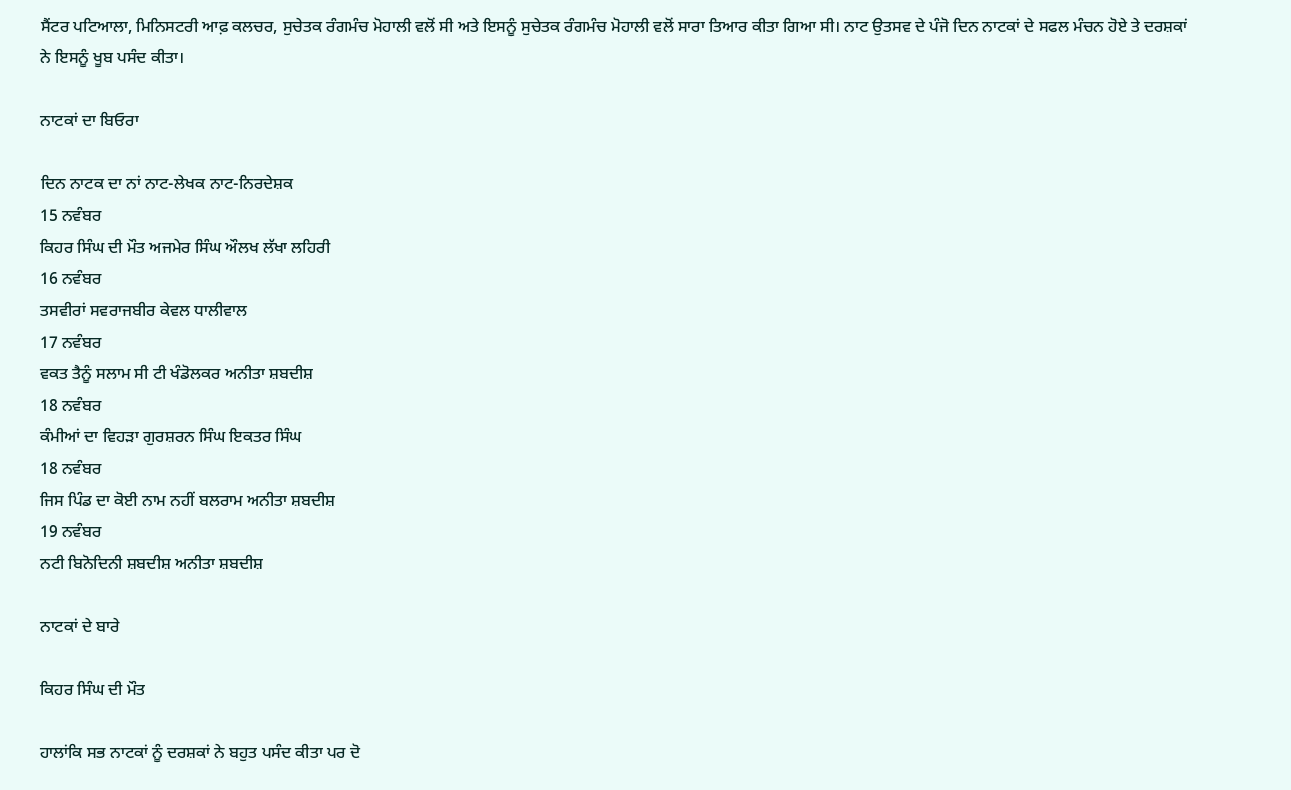ਸੈਂਟਰ ਪਟਿਆਲਾ, ਮਿਨਿਸਟਰੀ ਆਫ਼ ਕਲਚਰ, ਸੁਚੇਤਕ ਰੰਗਮੰਚ ਮੋਹਾਲੀ ਵਲੋਂ ਸੀ ਅਤੇ ਇਸਨੂੰ ਸੁਚੇਤਕ ਰੰਗਮੰਚ ਮੋਹਾਲੀ ਵਲੋਂ ਸਾਰਾ ਤਿਆਰ ਕੀਤਾ ਗਿਆ ਸੀ। ਨਾਟ ਉਤਸਵ ਦੇ ਪੰਜੋ ਦਿਨ ਨਾਟਕਾਂ ਦੇ ਸਫਲ ਮੰਚਨ ਹੋਏ ਤੇ ਦਰਸ਼ਕਾਂ ਨੇ ਇਸਨੂੰ ਖੂਬ ਪਸੰਦ ਕੀਤਾ।

ਨਾਟਕਾਂ ਦਾ ਬਿਓਰਾ

ਦਿਨ ਨਾਟਕ ਦਾ ਨਾਂ ਨਾਟ-ਲੇਖਕ ਨਾਟ-ਨਿਰਦੇਸ਼ਕ
15 ਨਵੰਬਰ
ਕਿਹਰ ਸਿੰਘ ਦੀ ਮੌਤ ਅਜਮੇਰ ਸਿੰਘ ਔਲਖ ਲੱਖਾ ਲਹਿਰੀ
16 ਨਵੰਬਰ
ਤਸਵੀਰਾਂ ਸਵਰਾਜਬੀਰ ਕੇਵਲ ਧਾਲੀਵਾਲ
17 ਨਵੰਬਰ
ਵਕਤ ਤੈਨੂੰ ਸਲਾਮ ਸੀ ਟੀ ਖੰਡੋਲਕਰ ਅਨੀਤਾ ਸ਼ਬਦੀਸ਼
18 ਨਵੰਬਰ
ਕੰਮੀਆਂ ਦਾ ਵਿਹੜਾ ਗੁਰਸ਼ਰਨ ਸਿੰਘ ਇਕਤਰ ਸਿੰਘ
18 ਨਵੰਬਰ
ਜਿਸ ਪਿੰਡ ਦਾ ਕੋਈ ਨਾਮ ਨਹੀਂ ਬਲਰਾਮ ਅਨੀਤਾ ਸ਼ਬਦੀਸ਼
19 ਨਵੰਬਰ
ਨਟੀ ਬਿਨੋਦਿਨੀ ਸ਼ਬਦੀਸ਼ ਅਨੀਤਾ ਸ਼ਬਦੀਸ਼

ਨਾਟਕਾਂ ਦੇ ਬਾਰੇ

ਕਿਹਰ ਸਿੰਘ ਦੀ ਮੌਤ

ਹਾਲਾਂਕਿ ਸਭ ਨਾਟਕਾਂ ਨੂੰ ਦਰਸ਼ਕਾਂ ਨੇ ਬਹੁਤ ਪਸੰਦ ਕੀਤਾ ਪਰ ਦੋ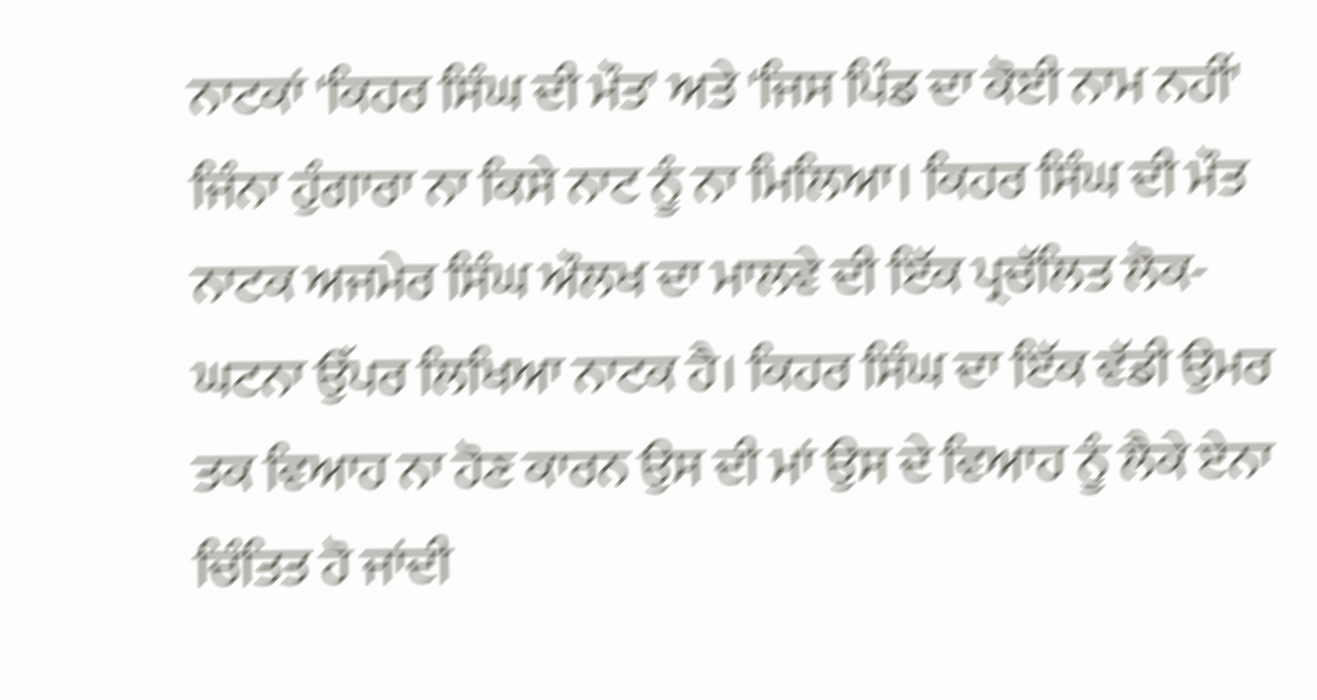ਨਾਟਕਾਂ 'ਕਿਹਰ ਸਿੰਘ ਦੀ ਮੌਤ' ਅਤੇ 'ਜਿਸ ਪਿੰਡ ਦਾ ਕੋਈ ਨਾਮ ਨਹੀਂ' ਜਿੰਨਾ ਹੁੰਗਾਰਾ ਨਾ ਕਿਸੇ ਨਾਟ ਨੂੰ ਨਾ ਮਿਲਿਆ। ਕਿਹਰ ਸਿੰਘ ਦੀ ਮੌਤ ਨਾਟਕ ਅਜਮੇਰ ਸਿੰਘ ਔਲਖ ਦਾ ਮਾਲਵੇ ਦੀ ਇੱਕ ਪ੍ਰਚੱਲਿਤ ਲੋਕ-ਘਟਨਾ ਉੱਪਰ ਲਿਖਿਆ ਨਾਟਕ ਹੈ। ਕਿਹਰ ਸਿੰਘ ਦਾ ਇੱਕ ਵੱਡੀ ਉਮਰ ਤਕ ਵਿਆਹ ਨਾ ਹੋਣ ਕਾਰਨ ਉਸ ਦੀ ਮਾਂ ਉਸ ਦੇ ਵਿਆਹ ਨੂੰ ਲੈਕੇ ਏਨਾ ਚਿੰਤਿਤ ਹੋ ਜਾਂਦੀ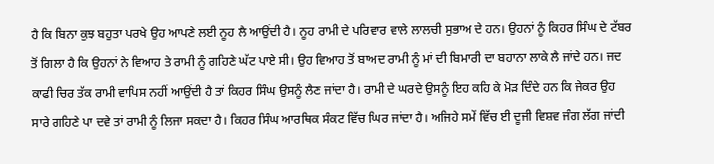ਹੈ ਕਿ ਬਿਨਾ ਕੁਝ ਬਹੁਤਾ ਪਰਖੇ ਉਹ ਆਪਣੇ ਲਈ ਨੂਹ ਲੈ ਆਉਂਦੀ ਹੈ। ਨੂਹ ਰਾਮੀ ਦੇ ਪਰਿਵਾਰ ਵਾਲੇ ਲਾਲਚੀ ਸੁਭਾਅ ਦੇ ਹਨ। ਉਹਨਾਂ ਨੂੰ ਕਿਹਰ ਸਿੰਘ ਦੇ ਟੱਬਰ ਤੋਂ ਗਿਲਾ ਹੈ ਕਿ ਉਹਨਾਂ ਨੇ ਵਿਆਹ ਤੇ ਰਾਮੀ ਨੂੰ ਗਹਿਣੇ ਘੱਟ ਪਾਏ ਸੀ। ਉਹ ਵਿਆਹ ਤੋਂ ਬਾਅਦ ਰਾਮੀ ਨੂੰ ਮਾਂ ਦੀ ਬਿਮਾਰੀ ਦਾ ਬਹਾਨਾ ਲਾਕੇ ਲੈ ਜਾਂਦੇ ਹਨ। ਜਦ ਕਾਫੀ ਚਿਰ ਤੱਕ ਰਾਮੀ ਵਾਪਿਸ ਨਹੀਂ ਆਉਂਦੀ ਹੈ ਤਾਂ ਕਿਹਰ ਸਿੰਘ ਉਸਨੂੰ ਲੈਣ ਜਾਂਦਾ ਹੈ। ਰਾਮੀ ਦੇ ਘਰਦੇ ਉਸਨੂੰ ਇਹ ਕਹਿ ਕੇ ਮੋੜ ਦਿੰਦੇ ਹਨ ਕਿ ਜੇਕਰ ਉਹ ਸਾਰੇ ਗਹਿਣੇ ਪਾ ਦਵੇ ਤਾਂ ਰਾਮੀ ਨੂੰ ਲਿਜਾ ਸਕਦਾ ਹੈ। ਕਿਹਰ ਸਿੰਘ ਆਰਥਿਕ ਸੰਕਟ ਵਿੱਚ ਘਿਰ ਜਾਂਦਾ ਹੈ। ਅਜਿਹੇ ਸਮੇਂ ਵਿੱਚ ਈ ਦੂਜੀ ਵਿਸ਼ਵ ਜੰਗ ਲੱਗ ਜਾਂਦੀ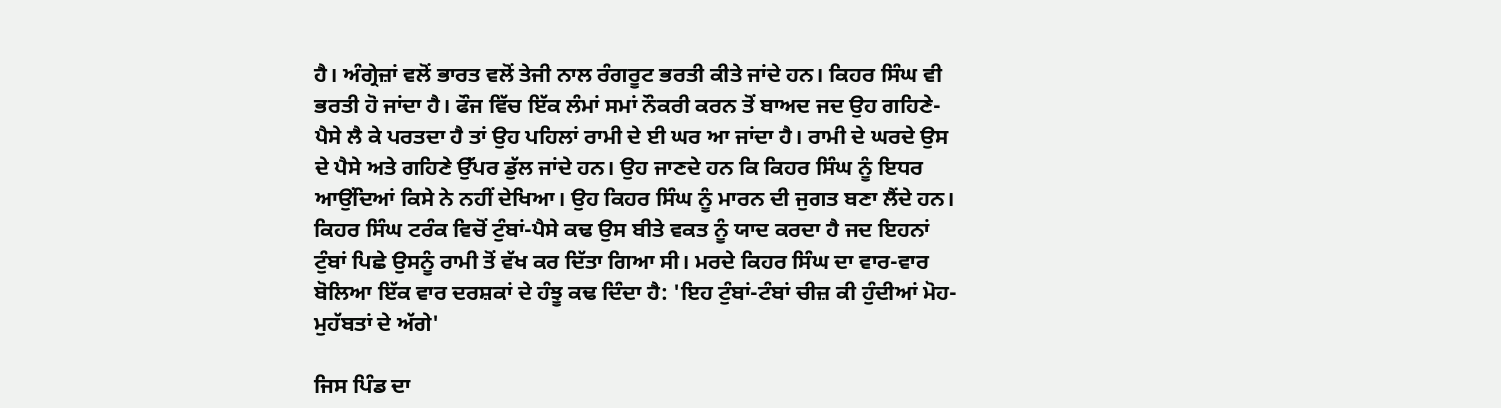ਹੈ। ਅੰਗ੍ਰੇਜ਼ਾਂ ਵਲੋਂ ਭਾਰਤ ਵਲੋਂ ਤੇਜੀ ਨਾਲ ਰੰਗਰੂਟ ਭਰਤੀ ਕੀਤੇ ਜਾਂਦੇ ਹਨ। ਕਿਹਰ ਸਿੰਘ ਵੀ ਭਰਤੀ ਹੋ ਜਾਂਦਾ ਹੈ। ਫੌਜ ਵਿੱਚ ਇੱਕ ਲੰਮਾਂ ਸਮਾਂ ਨੌਕਰੀ ਕਰਨ ਤੋਂ ਬਾਅਦ ਜਦ ਉਹ ਗਹਿਣੇ-ਪੈਸੇ ਲੈ ਕੇ ਪਰਤਦਾ ਹੈ ਤਾਂ ਉਹ ਪਹਿਲਾਂ ਰਾਮੀ ਦੇ ਈ ਘਰ ਆ ਜਾਂਦਾ ਹੈ। ਰਾਮੀ ਦੇ ਘਰਦੇ ਉਸ ਦੇ ਪੈਸੇ ਅਤੇ ਗਹਿਣੇ ਉੱਪਰ ਡੁੱਲ ਜਾਂਦੇ ਹਨ। ਉਹ ਜਾਣਦੇ ਹਨ ਕਿ ਕਿਹਰ ਸਿੰਘ ਨੂੰ ਇਧਰ ਆਉਂਦਿਆਂ ਕਿਸੇ ਨੇ ਨਹੀਂ ਦੇਖਿਆ। ਉਹ ਕਿਹਰ ਸਿੰਘ ਨੂੰ ਮਾਰਨ ਦੀ ਜੁਗਤ ਬਣਾ ਲੈਂਦੇ ਹਨ। ਕਿਹਰ ਸਿੰਘ ਟਰੰਕ ਵਿਚੋਂ ਟੁੰਬਾਂ-ਪੈਸੇ ਕਢ ਉਸ ਬੀਤੇ ਵਕਤ ਨੂੰ ਯਾਦ ਕਰਦਾ ਹੈ ਜਦ ਇਹਨਾਂ ਟੁੰਬਾਂ ਪਿਛੇ ਉਸਨੂੰ ਰਾਮੀ ਤੋਂ ਵੱਖ ਕਰ ਦਿੱਤਾ ਗਿਆ ਸੀ। ਮਰਦੇ ਕਿਹਰ ਸਿੰਘ ਦਾ ਵਾਰ-ਵਾਰ ਬੋਲਿਆ ਇੱਕ ਵਾਰ ਦਰਸ਼ਕਾਂ ਦੇ ਹੰਝੂ ਕਢ ਦਿੰਦਾ ਹੈ: 'ਇਹ ਟੁੰਬਾਂ-ਟੰਬਾਂ ਚੀਜ਼ ਕੀ ਹੁੰਦੀਆਂ ਮੋਹ-ਮੁਹੱਬਤਾਂ ਦੇ ਅੱਗੇ'

ਜਿਸ ਪਿੰਡ ਦਾ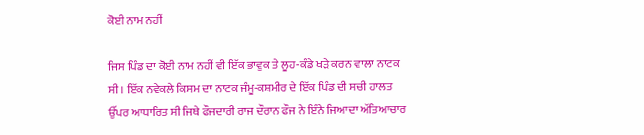ਕੋਈ ਨਾਮ ਨਹੀਂ

ਜਿਸ ਪਿੰਡ ਦਾ ਕੋਈ ਨਾਮ ਨਹੀਂ ਵੀ ਇੱਕ ਭਾਵੁਕ ਤੇ ਲੂਹ-ਕੰਡੇ ਖੜੇ ਕਰਨ ਵਾਲਾ ਨਾਟਕ ਸੀ। ਇੱਕ ਨਵੇਕਲੇ ਕਿਸਮ ਦਾ ਨਾਟਕ ਜੰਮੂ-ਕਸ਼ਮੀਰ ਦੇ ਇੱਕ ਪਿੰਡ ਦੀ ਸਚੀ ਹਾਲਤ ਉੱਪਰ ਆਧਾਰਿਤ ਸੀ ਜਿਥੇ ਫੌਜਦਾਰੀ ਰਾਜ ਦੌਰਾਨ ਫੌਜ ਨੇ ਇੰਨੇ ਜਿਆਦਾ ਅੱਤਿਆਚਾਰ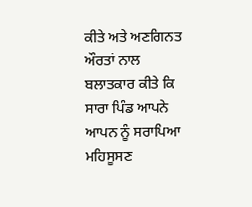ਕੀਤੇ ਅਤੇ ਅਣਗਿਨਤ ਔਰਤਾਂ ਨਾਲ ਬਲਾਤਕਾਰ ਕੀਤੇ ਕਿ ਸਾਰਾ ਪਿੰਡ ਆਪਨੇ ਆਪਨ ਨੂੰ ਸਰਾਪਿਆ ਮਹਿਸੂਸਣ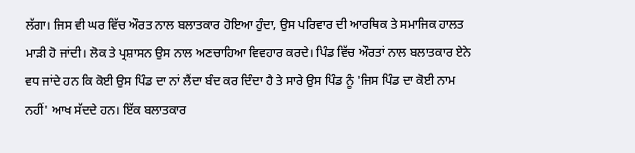ਲੱਗਾ। ਜਿਸ ਵੀ ਘਰ ਵਿੱਚ ਔਰਤ ਨਾਲ ਬਲਾਤਕਾਰ ਹੋਇਆ ਹੁੰਦਾ, ਉਸ ਪਰਿਵਾਰ ਦੀ ਆਰਥਿਕ ਤੇ ਸਮਾਜਿਕ ਹਾਲਤ ਮਾੜੀ ਹੋ ਜਾਂਦੀ। ਲੋਕ ਤੇ ਪ੍ਰਸ਼ਾਸਨ ਉਸ ਨਾਲ ਅਣਚਾਹਿਆ ਵਿਵਹਾਰ ਕਰਦੇ। ਪਿੰਡ ਵਿੱਚ ਔਰਤਾਂ ਨਾਲ ਬਲਾਤਕਾਰ ਏਨੇ ਵਧ ਜਾਂਦੇ ਹਨ ਕਿ ਕੋਈ ਉਸ ਪਿੰਡ ਦਾ ਨਾਂ ਲੈਂਦਾ ਬੰਦ ਕਰ ਦਿੰਦਾ ਹੈ ਤੇ ਸਾਰੇ ਉਸ ਪਿੰਡ ਨੂੰ 'ਜਿਸ ਪਿੰਡ ਦਾ ਕੋਈ ਨਾਮ ਨਹੀਂ' ਆਖ ਸੱਦਦੇ ਹਨ। ਇੱਕ ਬਲਾਤਕਾਰ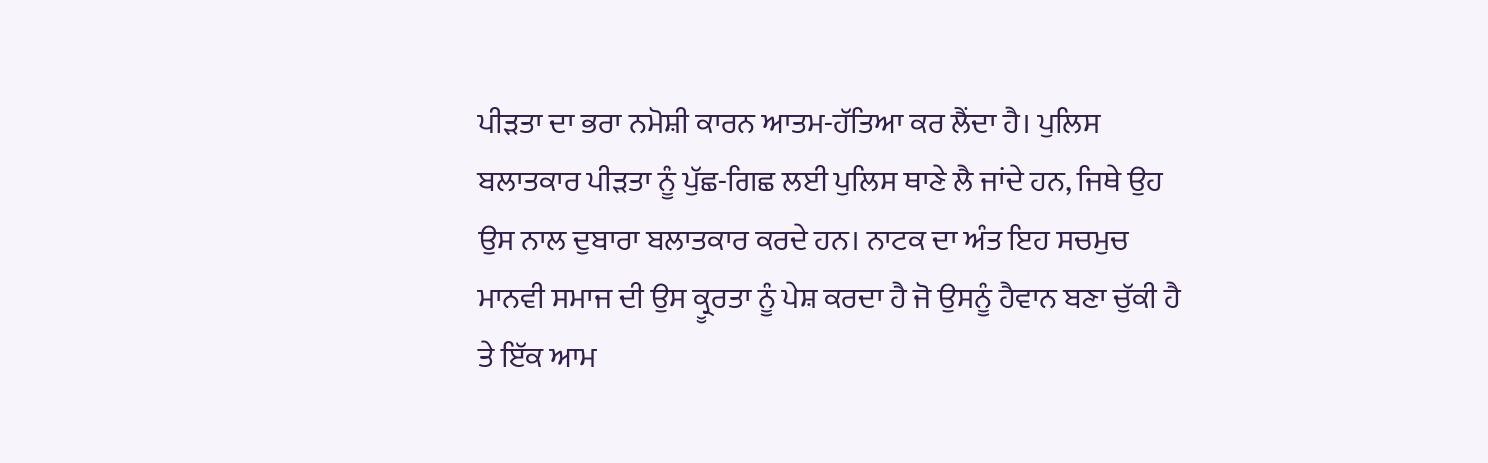ਪੀੜਤਾ ਦਾ ਭਰਾ ਨਮੋਸ਼ੀ ਕਾਰਨ ਆਤਮ-ਹੱਤਿਆ ਕਰ ਲੈਂਦਾ ਹੈ। ਪੁਲਿਸ ਬਲਾਤਕਾਰ ਪੀੜਤਾ ਨੂੰ ਪੁੱਛ-ਗਿਛ ਲਈ ਪੁਲਿਸ ਥਾਣੇ ਲੈ ਜਾਂਦੇ ਹਨ, ਜਿਥੇ ਉਹ ਉਸ ਨਾਲ ਦੁਬਾਰਾ ਬਲਾਤਕਾਰ ਕਰਦੇ ਹਨ। ਨਾਟਕ ਦਾ ਅੰਤ ਇਹ ਸਚਮੁਚ ਮਾਨਵੀ ਸਮਾਜ ਦੀ ਉਸ ਕ੍ਰੂਰਤਾ ਨੂੰ ਪੇਸ਼ ਕਰਦਾ ਹੈ ਜੋ ਉਸਨੂੰ ਹੈਵਾਨ ਬਣਾ ਚੁੱਕੀ ਹੈ ਤੇ ਇੱਕ ਆਮ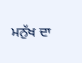ਮਨੁੱਖ ਦਾ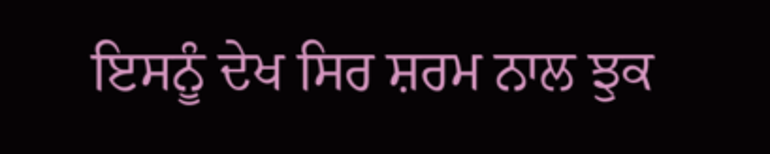ਇਸਨੂੰ ਦੇਖ ਸਿਰ ਸ਼ਰਮ ਨਾਲ ਝੁਕ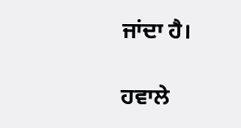ਜਾਂਦਾ ਹੈ।

ਹਵਾਲੇ